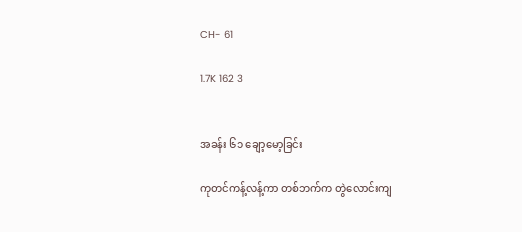CH- 61

1.7K 162 3


အခန်း ၆၁ ချော့မော့ခြင်း

ကုတင်ကန့်လန့်ကာ တစ်ဘက်က တွဲလောင်းကျ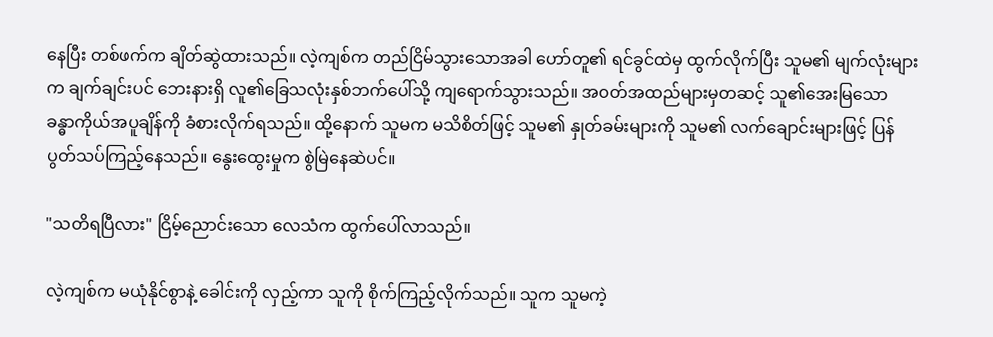နေပြီး တစ်ဖက်က ချိတ်ဆွဲထားသည်။ လဲ့ကျစ်က တည်ငြိမ်သွားသောအခါ ဟော်တူ၏ ရင်ခွင်ထဲမှ ထွက်လိုက်ပြီး သူမ၏ မျက်လုံးများက ချက်ချင်းပင် ဘေးနားရှိ လူ၏‌ခြေသလုံးနှစ်ဘက်ပေါ်သို့ ကျရောက်သွားသည်။ အ၀တ်အထည်များမှတဆင့် သူ၏အေးမြသော ခန္ဓာကိုယ်အပူချိန်ကို ခံစားလိုက်ရသည်။ ထို့နောက် သူမက မသိစိတ်ဖြင့် သူမ၏ နှုတ်ခမ်းများကို သူမ၏ လက်ချောင်းများဖြင့် ပြန်ပွတ်သပ်ကြည့်နေသည်။ နွေးထွေးမှုက စွဲမြဲနေဆဲပင်။

"သတိရပြီလား" ငြိမ့်ညောင်းသော လေသံက ထွက်ပေါ်လာသည်။

လဲ့ကျစ်က မယုံနိုင်စွာနဲ့ ခေါင်းကို လှည့်ကာ သူကို စိုက်ကြည့်လိုက်သည်။ သူက သူမကဲ့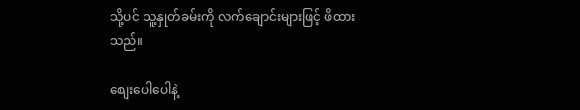သို့ပင် သူ့နှုတ်ခမ်းကို လက်ချောင်းများဖြင့် ဖိထားသည်။

စျေးပေါပေါနဲ့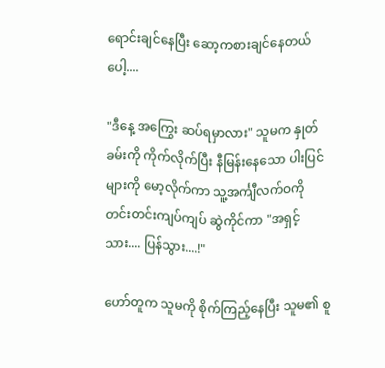ရောင်းချင်နေပြီး ဆော့ကစားချင်နေတယ်ပေါ့....

"ဒီနေ့ အကြွေး ဆပ်ရမှာလား" သူမက နှုတ်ခမ်းကို ကိုက်လိုက်ပြီး နီမြန်းနေသော ပါးပြင်များကို မော့လိုက်ကာ သူ့အင်္ကျီလက်ဝကို တင်းတင်းကျပ်ကျပ် ဆွဲကိုင်ကာ "အရှင့်သား.... ပြန်သွား....!"

ဟော်တူက သူမကို စိုက်ကြည့်နေပြီး သူမ၏ စူ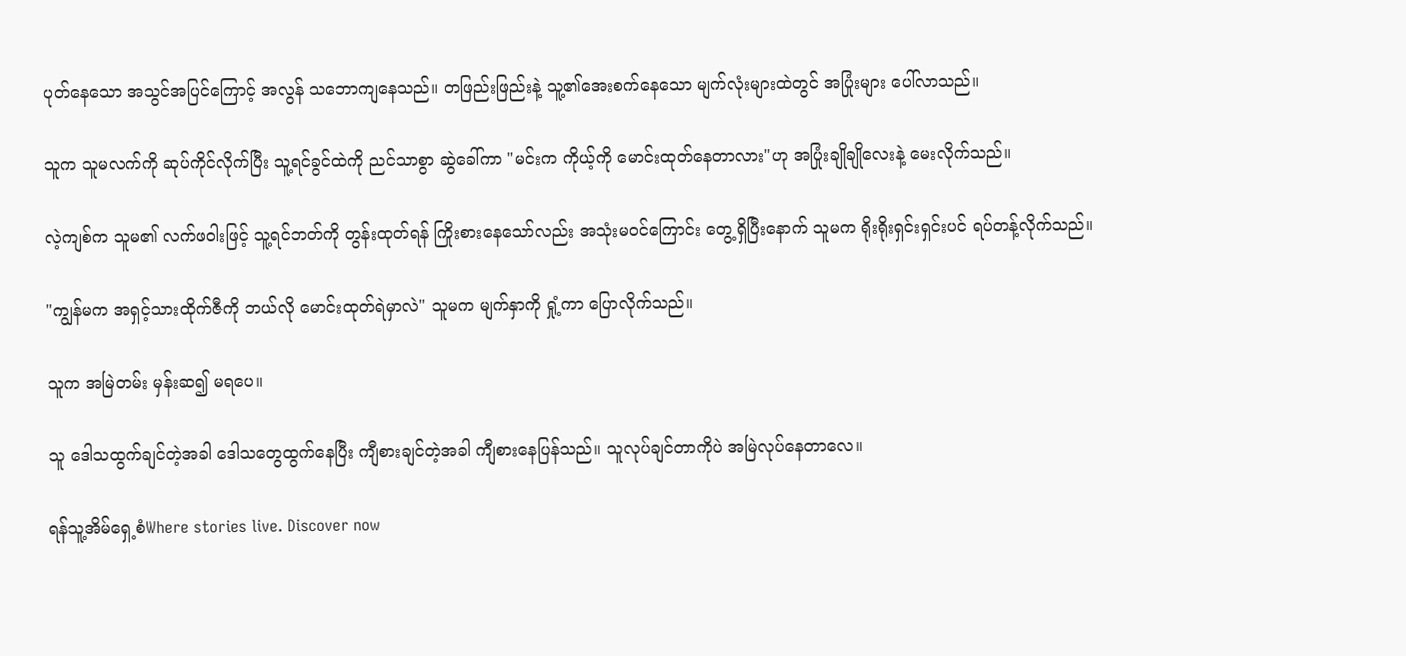ပုတ်နေသော အသွင်အပြင်ကြောင့် အလွန် သဘောကျနေသည်။ တဖြည်းဖြည်းနဲ့ သူ့၏အေးစက်နေသော မျက်လုံးများထဲတွင် အပြုံးများ ပေါ်လာသည်။

သူက သူမလက်ကို ဆုပ်ကိုင်လိုက်ပြီး သူ့ရင်ခွင်ထဲကို ညင်သာစွာ ဆွဲခေါ်ကာ "မင်းက ကိုယ့်ကို မောင်းထုတ်နေတာလား"ဟု အပြုံးချိုချိုလေးနဲ့ မေးလိုက်သည်။

လဲ့ကျစ်က သူမ၏ လက်ဖဝါးဖြင့် သူ့ရင်ဘတ်ကို တွန်းထုတ်ရန် ကြိုးစားနေသော်လည်း အသုံးမဝင်ကြောင်း တွေ့ရှိပြီးနောက် သူမက ရိုးရိုးရှင်းရှင်းပင် ရပ်တန့်လိုက်သည်။

"ကျွန်မက အရှင့်သားထိုက်ဇီကို ဘယ်လို မောင်းထုတ်ရဲမှာလဲ" သူမက မျက်နှာကို ရှုံ့ကာ ပြောလိုက်သည်။

သူက အမြဲတမ်း မှန်းဆ၍ မရပေ။

သူ ဒေါသထွက်ချင်တဲ့အခါ ဒေါသတွေထွက်နေပြီး ကျီစားချင်တဲ့အခါ ကျီစားနေပြန်သည်။ သူလုပ်ချင်တာကိုပဲ အမြဲလုပ်နေတာလေ။

ရန်သူ့အိမ်ရှေ့စံWhere stories live. Discover now